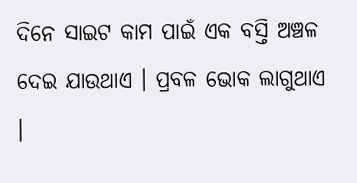ଦିନେ ସାଇଟ କାମ ପାଇଁ ଏକ ବସ୍ତି ଅଞ୍ଚଳ ଦେଇ ଯାଉଥାଏ । ପ୍ରବଳ ଭୋକ ଲାଗୁଥାଏ ।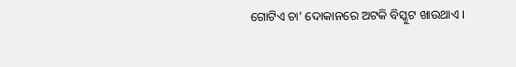ଗୋଟିଏ ଚା’ ଦୋକାନରେ ଅଟକି ବିସ୍କୁଟ ଖାଉଥାଏ ।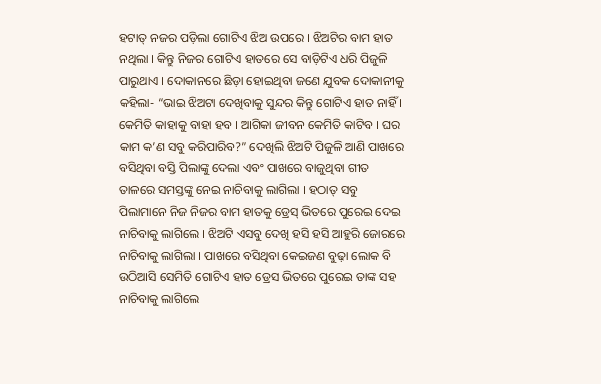ହଟାତ୍ ନଜର ପଡ଼ିଲା ଗୋଟିଏ ଝିଅ ଉପରେ । ଝିଅଟିର ବାମ ହାତ ନଥିଲା । କିନ୍ତୁ ନିଜର ଗୋଟିଏ ହାତରେ ସେ ବାଡ଼ିଟିଏ ଧରି ପିଜୁଳି ପାରୁଥାଏ । ଦୋକାନରେ ଛିଡ଼ା ହୋଇଥିବା ଜଣେ ଯୁବକ ଦୋକାନୀକୁ କହିଲା- “ଭାଇ ଝିଅଟା ଦେଖିବାକୁ ସୁନ୍ଦର କିନ୍ତୁ ଗୋଟିଏ ହାତ ନାହିଁ । କେମିତି କାହାକୁ ବାହା ହବ । ଆଗିକା ଜୀବନ କେମିତି କାଟିବ । ଘର କାମ କ’ଣ ସବୁ କରିପାରିବ?” ଦେଖିଲି ଝିଅଟି ପିଜୁଳି ଆଣି ପାଖରେ ବସିଥିବା ବସ୍ତି ପିଲାଙ୍କୁ ଦେଲା ଏବଂ ପାଖରେ ବାଜୁଥିବା ଗୀତ ତାଳରେ ସମସ୍ତଙ୍କୁ ନେଇ ନାଚିବାକୁ ଲାଗିଲା । ହଠାତ୍ ସବୁ ପିଲାମାନେ ନିଜ ନିଜର ବାମ ହାତକୁ ଡ୍ରେସ୍ ଭିତରେ ପୁରେଇ ଦେଇ ନାଚିବାକୁ ଲାଗିଲେ । ଝିଅଟି ଏସବୁ ଦେଖି ହସି ହସି ଆହୁରି ଜୋରରେ ନାଚିବାକୁ ଲାଗିଲା । ପାଖରେ ବସିଥିବା କେଇଜଣ ବୁଢ଼ା ଲୋକ ବି ଉଠିଆସି ସେମିତି ଗୋଟିଏ ହାତ ଡ୍ରେସ ଭିତରେ ପୁରେଇ ତାଙ୍କ ସହ ନାଚିବାକୁ ଲାଗିଲେ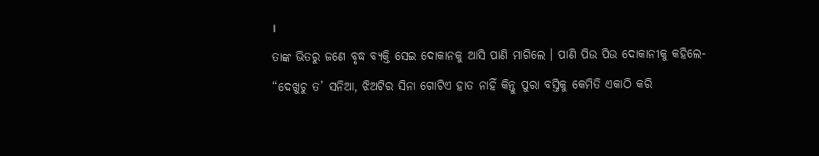।
ତାଙ୍କ ଭିତରୁ ଜଣେ ବୃଦ୍ଧ ବ୍ୟକ୍ତି ସେଇ ଦୋକାନକୁ ଆସି ପାଣି ମାଗିଲେ । ପାଣି ପିଉ ପିଉ ଦୋକାନୀକୁ କହିଲେ- “ଦେଖୁଚୁ ତ’ ସନିଆ, ଝିଅଟିର ସିନା ଗୋଟିଏ ହାତ ନାହିଁ କିନ୍ତୁ ପୁରା ବସ୍ତିକୁ କେମିତି ଏକାଠି କରି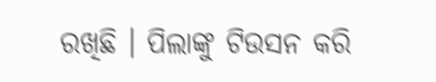ରଖିଛି । ପିଲାଙ୍କୁ ଟିଉସନ କରି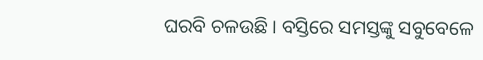ଘରବି ଚଳଉଛି । ବସ୍ତିରେ ସମସ୍ତଙ୍କୁ ସବୁବେଳେ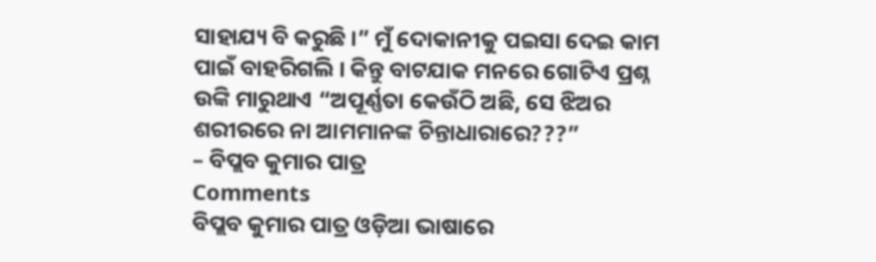ସାହାଯ୍ୟ ବି କରୁଛି ।” ମୁଁ ଦୋକାନୀକୁ ପଇସା ଦେଇ କାମ ପାଇଁ ବାହରିଗଲି । କିନ୍ତୁ ବାଟଯାକ ମନରେ ଗୋଟିଏ ପ୍ରଶ୍ନ ଉଙ୍କି ମାରୁଥାଏ “ଅପୂର୍ଣ୍ଣତା କେଉଁଠି ଅଛି, ସେ ଝିଅର ଶରୀରରେ ନା ଆମମାନଙ୍କ ଚିନ୍ତାଧାରାରେ???”
– ବିପ୍ଲବ କୁମାର ପାତ୍ର
Comments
ବିପ୍ଲବ କୁମାର ପାତ୍ର ଓଡ଼ିଆ ଭାଷାରେ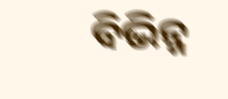ବିଭିନ୍ନ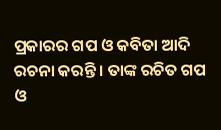ପ୍ରକାରର ଗପ ଓ କବିତା ଆଦି ରଚନା କରନ୍ତି । ତାଙ୍କ ରଚିତ ଗପ ଓ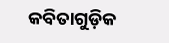କବିତାଗୁଡ଼ିକ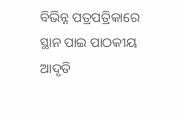ବିଭିନ୍ନ ପତ୍ରପତ୍ରିକାରେ ସ୍ଥାନ ପାଇ ପାଠକୀୟ ଆଦୃତି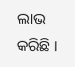ଲାଭ କରିଛି ।